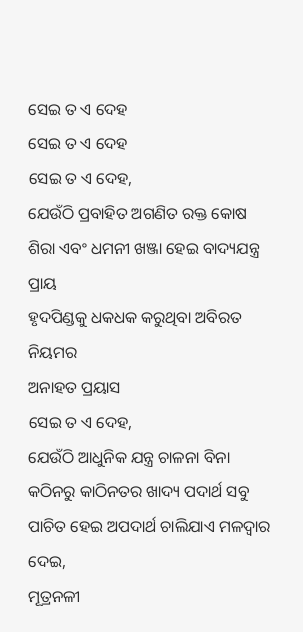ସେଇ ତ ଏ ଦେହ
ସେଇ ତ ଏ ଦେହ
ସେଇ ତ ଏ ଦେହ,
ଯେଉଁଠି ପ୍ରବାହିତ ଅଗଣିତ ରକ୍ତ କୋଷ
ଶିରା ଏବଂ ଧମନୀ ଖଞ୍ଜା ହେଇ ବାଦ୍ୟଯନ୍ତ୍ର ପ୍ରାୟ
ହୃଦପିଣ୍ଡକୁ ଧକଧକ କରୁଥିବା ଅବିରତ ନିୟମର
ଅନାହତ ପ୍ରୟାସ
ସେଇ ତ ଏ ଦେହ,
ଯେଉଁଠି ଆଧୁନିକ ଯନ୍ତ୍ର ଚାଳନା ବିନା
କଠିନରୁ କାଠିନତର ଖାଦ୍ୟ ପଦାର୍ଥ ସବୁ
ପାଚିତ ହେଇ ଅପଦାର୍ଥ ଚାଲିଯାଏ ମଳଦ୍ୱାର ଦେଇ,
ମୂତ୍ରନଳୀ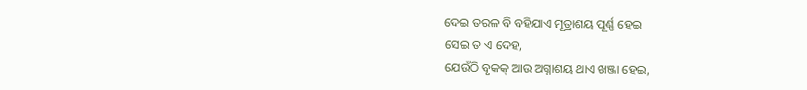ଦେଇ ତରଳ ବି ବହିଯାଏ ମୂତ୍ରାଶୟ ପୂର୍ଣ୍ଣ ହେଇ
ସେଇ ତ ଏ ଦେହ,
ଯେଉଁଠି ବୃକକ୍ ଆଉ ଅଗ୍ନାଶୟ ଥାଏ ଖଞ୍ଜା ହେଇ,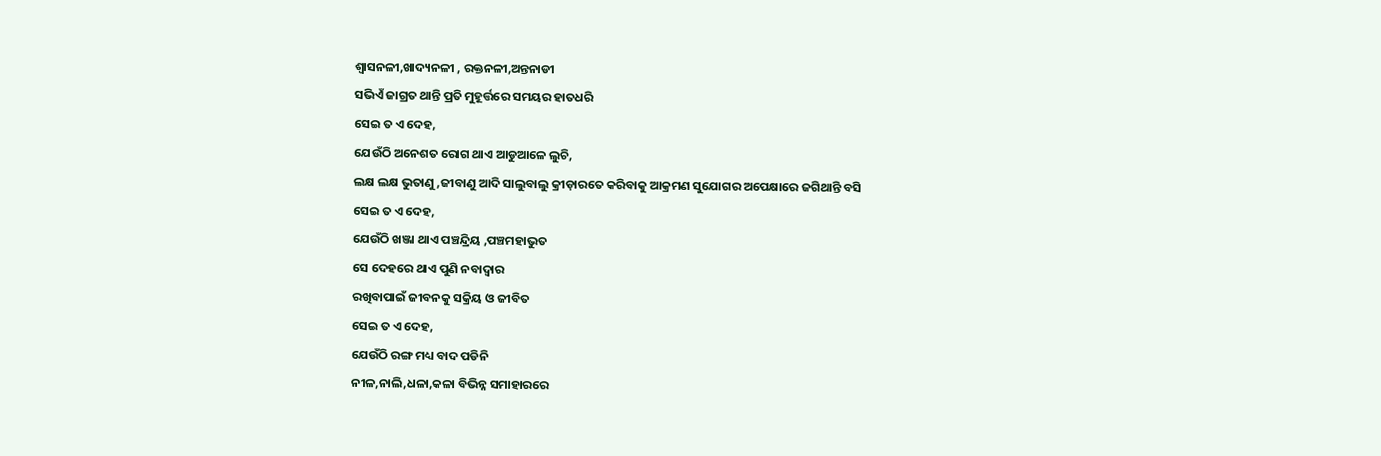ଶ୍ୱାସନଳୀ,ଖାଦ୍ୟନଳୀ , ରକ୍ତନଳୀ,ଅନ୍ତନାଡୀ
ସଭିଏଁ ଜାଗ୍ରତ ଥାନ୍ତି ପ୍ରତି ମୁହୂର୍ତ୍ତରେ ସମୟର ହାତଧରି
ସେଇ ତ ଏ ଦେହ,
ଯେଉଁଠି ଅନେଶତ ରୋଗ ଥାଏ ଆଡୁଆଳେ ଲୁଚି,
ଲକ୍ଷ ଲକ୍ଷ ଭୁତାଣୁ ,ଜୀବାଣୁ ଆଦି ସାଲୁବାଲୁ କ୍ରୀଡ଼ାରତେ କରିବାକୁ ଆକ୍ରମଣ ସୁଯୋଗର ଅପେକ୍ଷାରେ ଜଗିଥାନ୍ତି ବସି
ସେଇ ତ ଏ ଦେହ,
ଯେଉଁଠି ଖଞ୍ଜା ଥାଏ ପଞ୍ଚନ୍ଦ୍ରିୟ ,ପଞ୍ଚମହାଭୁତ
ସେ ଦେହରେ ଥାଏ ପୁଣି ନବାଦ୍ୱାର
ରଖିବାପାଇଁ ଜୀବନକୁ ସକ୍ରିୟ ଓ ଜୀବିତ
ସେଇ ତ ଏ ଦେହ,
ଯେଉଁଠି ରଙ୍ଗ ମଧ୍ୟ ବାଦ ପଡିନି
ନୀଳ,ନାଲି,ଧଳା,କଳା ବିଭିନ୍ନ ସମାହାରରେ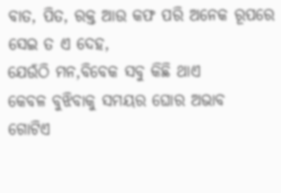ବାତ, ପିତ, ରକ୍ତ ଆଉ କଫ ପରି ଅନେକ ରୂପରେ
ସେଇ ତ ଏ ଦେହ,
ଯେଉଁଠି ମନ,ବିବେକ ସବୁ କିଛି ଥାଏ
କେବଳ ବୁଝିବାକୁ ସମୟର ଘୋର ଅଭାବ
ଗୋଟିଏ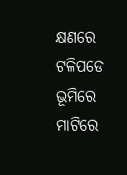କ୍ଷଣରେ ଟଳିପଡେ ଭୂମିରେ
ମାଟିରେ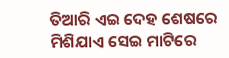ତିଆରି ଏଇ ଦେହ ଶେଷରେ
ମିଶିଯାଏ ସେଇ ମାଟିରେ